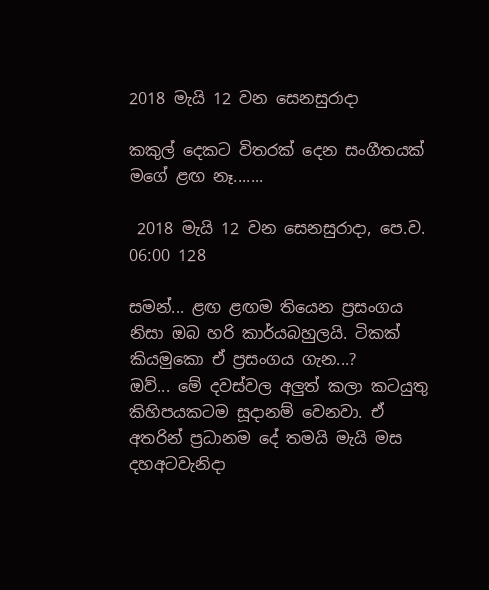2018 මැයි 12 වන සෙනසුරාදා

කකුල් දෙකට විතරක් දෙන සංගීතයක් මගේ ළඟ නෑ.......

 2018 මැයි 12 වන සෙනසුරාදා, පෙ.ව. 06:00 128

සමන්... ළඟ ළඟම තියෙන ප්‍රසංගය නිසා ඔබ හරි කාර්යබහුලයි. ටිකක් කියමුකො ඒ ප්‍රසංගය ගැන...?
ඔව්... මේ දවස්වල අලුත් කලා කටයුතු කිහිපයකටම සූදානම් වෙනවා. ඒ අතරින් ප්‍රධානම දේ තමයි මැයි මස දහඅටවැනිදා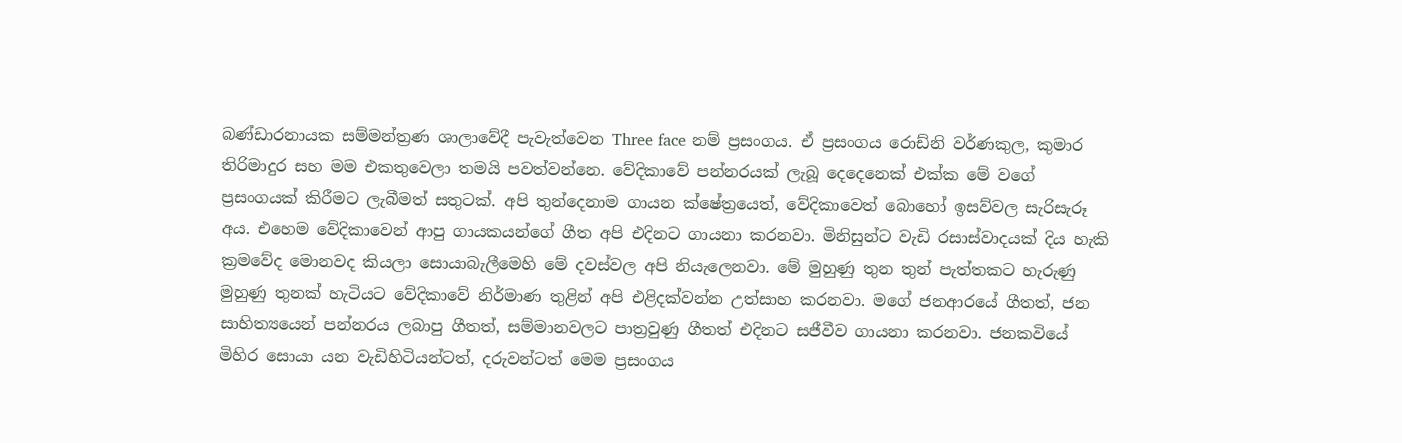බණ්ඩාරනායක සම්මන්ත්‍රණ ශාලාවේදී පැවැත්වෙන Three face නම් ප්‍රසංගය. ඒ ප්‍රසංගය රොඩ්නි වර්ණකුල, කුමාර තිරිමාදුර සහ මම එකතුවෙලා තමයි පවත්වන්නෙ. වේදිකාවේ පන්නරයක් ලැබූ දෙදෙනෙක් එක්ක මේ වගේ ප්‍රසංගයක් කිරීමට ලැබීමත් සතුටක්. අපි තුන්දෙනාම ගායන ක්ෂේත්‍රයෙත්, වේදිකාවෙත් බොහෝ ඉසව්වල සැරිසැරූ අය. එහෙම වේදිකාවෙන් ආපු ගායකයන්ගේ ගීත අපි එදිනට ගායනා කරනවා. මිනිසුන්ට වැඩි රසාස්වාදයක් දිය හැකි ක්‍රමවේද මොනවද කියලා සොයාබැලීමෙහි මේ දවස්වල අපි නියැලෙනවා. මේ මුහුණු තුන තුන් පැත්තකට හැරුණු මුහුණු තුනක් හැටියට වේදිකාවේ නිර්මාණ තුළින් අපි එළිදක්වන්න උත්සාහ කරනවා. මගේ ජනආරයේ ගීතත්, ජන සාහිත්‍යයෙන් පන්නරය ලබාපු ගීතත්, සම්මානවලට පාත්‍රවුණු ගීතත් එදිනට සජීවීව ගායනා කරනවා. ජනකවියේ මිහිර සොයා යන වැඩිහිටියන්ටත්, දරුවන්ටත් මෙම ප්‍රසංගය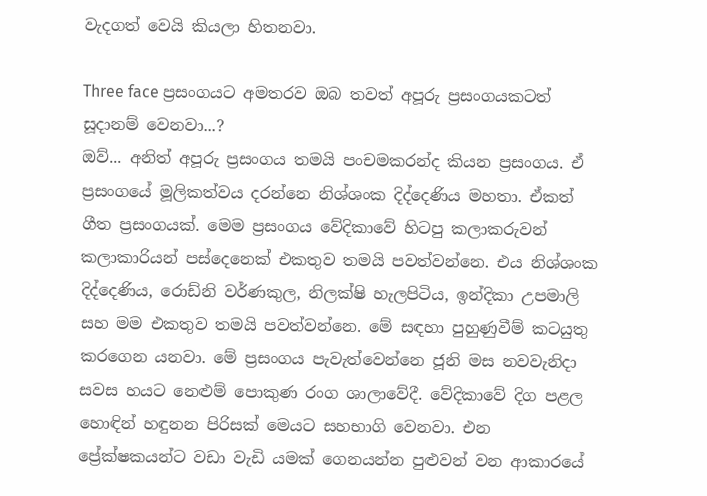වැදගත් වෙයි කියලා හිතනවා.

Three face ප්‍රසංගයට අමතරව ඔබ තවත් අපූරු ප්‍රසංගයකටත් සූදානම් වෙනවා...?
ඔව්... අනිත් අපූරු ප්‍රසංගය තමයි පංචමකරන්ද කියන ප්‍රසංගය. ඒ ප්‍රසංගයේ මූලිකත්වය දරන්නෙ නිශ්ශංක දිද්දෙණිය මහතා. ඒකත් ගීත ප්‍රසංගයක්. මෙම ප්‍රසංගය වේදිකාවේ හිටපු කලාකරුවන් කලාකාරියන් පස්දෙනෙක් එකතුව තමයි පවත්වන්නෙ. එය නිශ්ශංක දිද්දෙණිය, රොඩ්නි වර්ණකුල, නිලක්ෂි හැලපිටිය, ඉන්දිකා උපමාලි සහ මම එකතුව තමයි පවත්වන්නෙ. මේ සඳහා පුහුණුවීම් කටයුතු කරගෙන යනවා. මේ ප්‍රසංගය පැවැත්වෙන්නෙ ජූනි මස නවවැනිදා සවස හයට නෙළුම් පොකුණ රංග ශාලාවේදී. වේදිකාවේ දිග පළල හොඳින් හඳුනන පිරිසක් මෙයට සහභාගි වෙනවා. එන ප්‍රේක්ෂකයන්ට වඩා වැඩි යමක් ගෙනයන්න පුළුවන් වන ආකාරයේ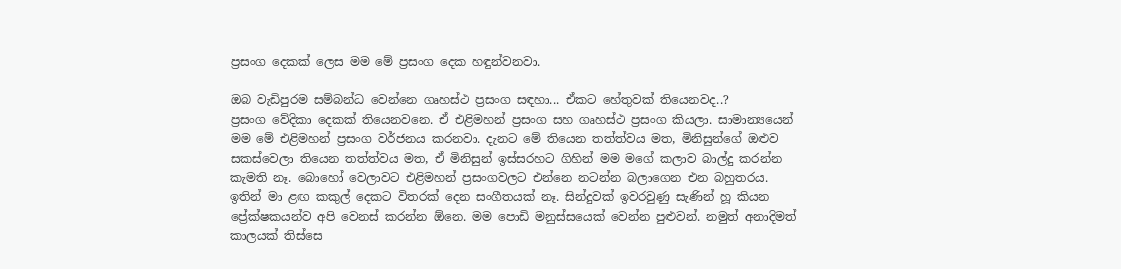ප්‍රසංග දෙකක් ලෙස මම මේ ප්‍රසංග දෙක හඳුන්වනවා.

ඔබ වැඩිපුරම සම්බන්ධ වෙන්නෙ ගෘහස්ථ ප්‍රසංග සඳහා... ඒකට හේතුවක් තියෙනවද..?
ප්‍රසංග වේදිකා දෙකක් තියෙනවනෙ. ඒ එළිමහන් ප්‍රසංග සහ ගෘහස්ථ ප්‍රසංග කියලා. සාමාන්‍යයෙන් මම මේ එළිමහන් ප්‍රසංග වර්ජනය කරනවා. දැනට මේ තියෙන තත්ත්වය මත, මිනිසුන්ගේ ඔළුව සකස්වෙලා තියෙන තත්ත්වය මත, ඒ මිනිසුන් ඉස්සරහට ගිහින් මම මගේ කලාව බාල්දු කරන්න කැමති නෑ. බොහෝ වෙලාවට එළිමහන් ප්‍රසංගවලට එන්නෙ නටන්න බලාගෙන එන බහුතරය. ඉතින් මා ළඟ කකුල් දෙකට විතරක් දෙන සංගීතයක් නෑ. සින්දුවක් ඉවරවුණු සැණින් හූ කියන ප්‍රේක්ෂකයන්ව අපි වෙනස් කරන්න ඕනෙ. මම පොඩි මනුස්සයෙක් වෙන්න පුළුවන්. නමුත් අනාදිමත් කාලයක් තිස්සෙ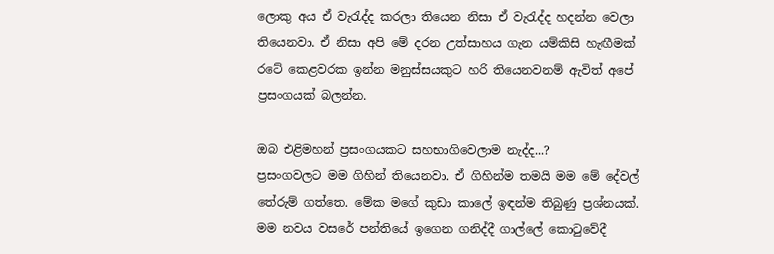ලොකු අය ඒ වැරැද්ද කරලා තියෙන නිසා ඒ වැරැද්ද හදන්න වෙලා තියෙනවා. ඒ නිසා අපි මේ දරන උත්සාහය ගැන යම්කිසි හැඟීමක් රටේ කෙළවරක ඉන්න මනුස්සයකුට හරි තියෙනවනම් ඇවිත් අපේ ප්‍රසංගයක් බලන්න.

ඔබ එළිමහන් ප්‍රසංගයකට සහභාගිවෙලාම නැද්ද...?
ප්‍රසංගවලට මම ගිහින් තියෙනවා. ඒ ගිහින්ම තමයි මම මේ දේවල් තේරුම් ගත්තෙ. මේක මගේ කුඩා කාලේ ඉඳන්ම තිබුණු ප්‍රශ්නයක්. මම නවය වසරේ පන්තියේ ඉගෙන ගනිද්දී ගාල්ලේ කොටුවේදී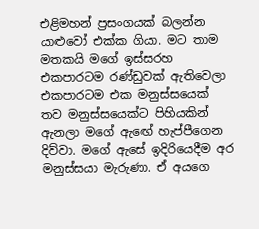එළිමහන් ප්‍රසංගයක් බලන්න යාළුවෝ එක්ක ගියා. මට තාම මතකයි මගේ ඉස්සරහ එකපාරටම රණ්ඩුවක් ඇතිවෙලා එකපාරටම එක මනුස්සයෙක් තව මනුස්සයෙක්ට පිහියකින් ඇනලා මගේ ඇඟේ හැප්පීගෙන දිව්වා. මගේ ඇසේ ඉදිරියෙදීම අර මනුස්සයා මැරුණා. ඒ අයගෙ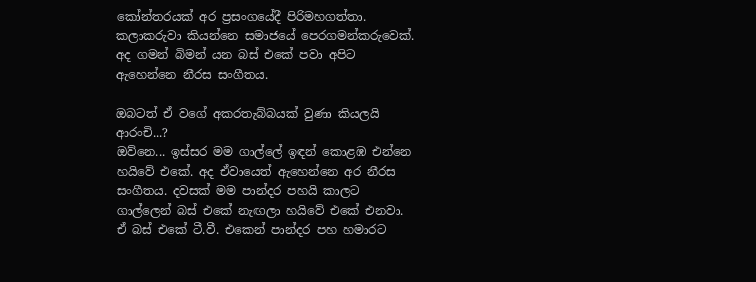කෝන්තරයක් අර ප්‍රසංගයේදී පිරිමහගත්තා. කලාකරුවා කියන්නෙ සමාජයේ පෙරගමන්කරුවෙක්. අද ගමන් බිමන් යන බස් එකේ පවා අපිට ඇහෙන්නෙ නීරස සංගීතය.

ඔබටත් ඒ වගේ අකරතැබ්බයක් වුණා කියලයි ආරංචි...?
ඔව්නෙ... ඉස්සර මම ගාල්ලේ ඉඳන් කොළඹ එන්නෙ හයිවේ එකේ. අද ඒවායෙත් ඇහෙන්නෙ අර නීරස සංගීතය. දවසක් මම පාන්දර පහයි කාලට ගාල්ලෙන් බස් එකේ නැඟලා හයිවේ එකේ එනවා. ඒ බස් එකේ ටී.වී. එකෙන් පාන්දර පහ හමාරට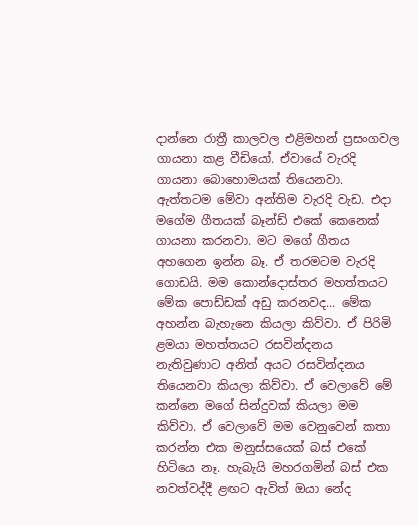දාන්නෙ රාත්‍රී කාලවල එළිමහන් ප්‍රසංගවල ගායනා කළ වීඩියෝ. ඒවායේ වැරදි ගායනා බොහොමයක් තියෙනවා. ඇත්තටම මේවා අන්තිම වැරදි වැඩ. එදා මගේම ගීතයක් බෑන්ඩ් එකේ කෙනෙක් ගායනා කරනවා. මට මගේ ගීතය අහගෙන ඉන්න බෑ. ඒ තරමටම වැරදි ගොඩයි. මම කොන්දොස්තර මහත්තයට මේක පොඩ්ඩක් අඩු කරනවද... මේක අහන්න බැහැනෙ කියලා කිව්වා. ඒ පිරිමි ළමයා මහත්තයට රසවින්දනය නැතිවුණාට අනිත් අයට රසවින්දනය තියෙනවා කියලා කිව්වා. ඒ වෙලාවේ මේ කන්නෙ මගේ සින්දුවක් කියලා මම කිව්වා. ඒ වෙලාවේ මම වෙනුවෙන් කතා කරන්න එක මනුස්සයෙක් බස් එකේ හිටියෙ නෑ. හැබැයි මහරගමින් බස් එක නවත්වද්දී ළඟට ඇවිත් ඔයා නේද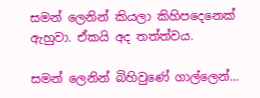සමන් ලෙනින් කියලා කිහිපදෙනෙක් ඇහුවා. ඒකයි අද තත්ත්වය.

සමන් ලෙනින් බිහිවුණේ ගාල්ලෙන්...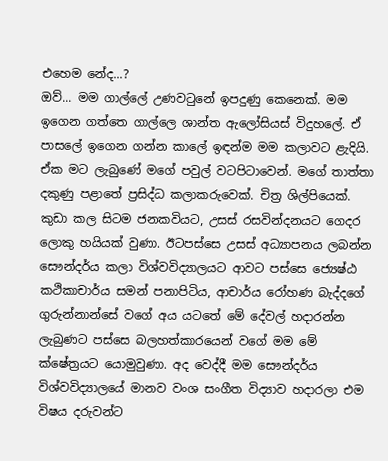එහෙම නේද...?
ඔව්... මම ගාල්ලේ උණවටුනේ ඉපදුණු කෙනෙක්. මම ඉගෙන ගත්තෙ ගාල්ලෙ ශාන්ත ඇලෝසියස් විදුහලේ. ඒ පාසලේ ඉගෙන ගන්න කාලේ ඉඳන්ම මම කලාවට ළැදියි. ඒක මට ලැබුණේ මගේ පවුල් වටපිටාවෙන්. මගේ තාත්තා දකුණු පළාතේ ප්‍රසිද්ධ කලාකරුවෙක්. චිත්‍ර ශිල්පියෙක්. කුඩා කල සිටම ජනකවියට, උසස් රසවින්දනයට ගෙදර ලොකු හයියක් වුණා. ඊටපස්සෙ උසස් අධ්‍යාපනය ලබන්න සෞන්දර්ය කලා විශ්වවිද්‍යාලයට ආවට පස්සෙ ජ්‍යෙෂ්ඨ කථිකාචාර්ය සමන් පනාපිටිය, ආචාර්ය රෝහණ බැද්දගේ ගුරුන්නාන්සේ වගේ අය යටතේ මේ දේවල් හදාරන්න ලැබුණට පස්සෙ බලහත්කාරයෙන් වගේ මම මේ ක්ෂේත්‍රයට යොමුවුණා. අද වෙද්දී මම සෞන්දර්ය විශ්වවිද්‍යාලයේ මානව වංශ සංගීත විද්‍යාව හදාරලා එම විෂය දරුවන්ට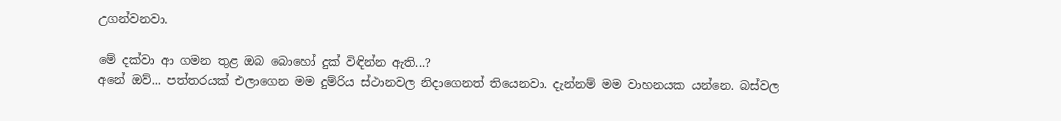උගන්වනවා.

මේ දක්වා ආ ගමන තුළ ඔබ බොහෝ දුක් විඳින්න ඇති...?
අනේ ඔව්... පත්තරයක් එලාගෙන මම දුම්රිය ස්ථානවල නිදාගෙනත් තියෙනවා. දැන්නම් මම වාහනයක යන්නෙ. බස්වල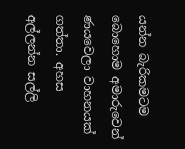යන්න බැරිකමටම බොහොම අමාරුවෙන් ණයවෙලා වාහනයක් ගත්තා. අහස අල්ලන්න සල්ලි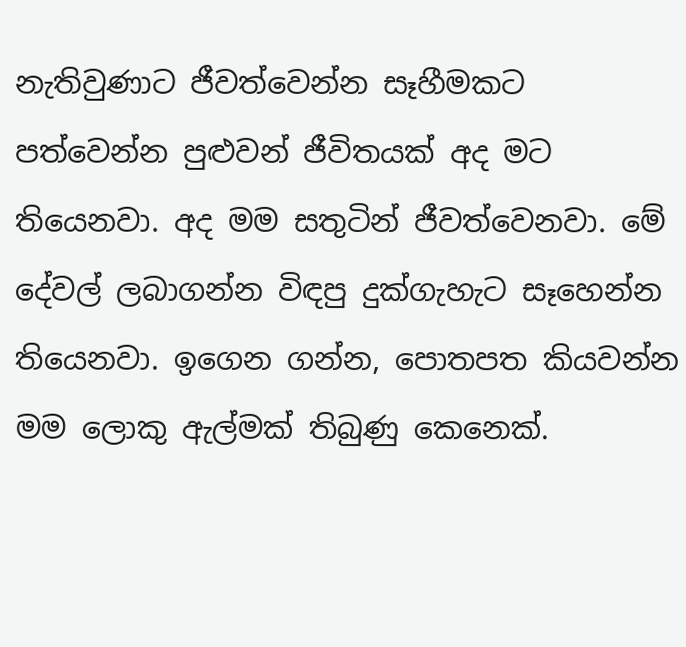නැතිවුණාට ජීවත්වෙන්න සෑහීමකට පත්වෙන්න පුළුවන් ජීවිතයක් අද මට තියෙනවා. අද මම සතුටින් ජීවත්වෙනවා. මේ දේවල් ලබාගන්න විඳපු දුක්ගැහැට සෑහෙන්න තියෙනවා. ඉගෙන ගන්න, පොතපත කියවන්න මම ලොකු ඇල්මක් තිබුණු කෙනෙක්.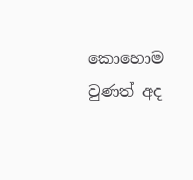කොහොම වුණත් අද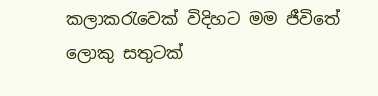කලාකරැවෙක් විදිහට මම ජීවිතේ ලොකු සතුටක්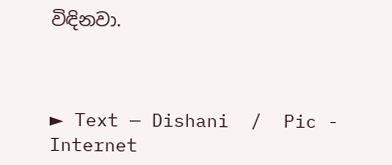විඳිනවා.



► Text — Dishani  /  Pic -   Internet